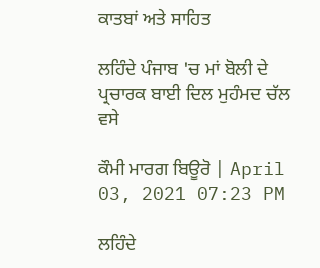ਕਾਤਬਾਂ ਅਤੇ ਸਾਹਿਤ

ਲਹਿੰਦੇ ਪੰਜਾਬ 'ਚ ਮਾਂ ਬੋਲੀ ਦੇ ਪ੍ਰਚਾਰਕ ਬਾਈ ਦਿਲ ਮੁਹੰਮਦ ਚੱਲ ਵਸੇ

ਕੌਮੀ ਮਾਰਗ ਬਿਊਰੋ | April 03, 2021 07:23 PM

ਲਹਿੰਦੇ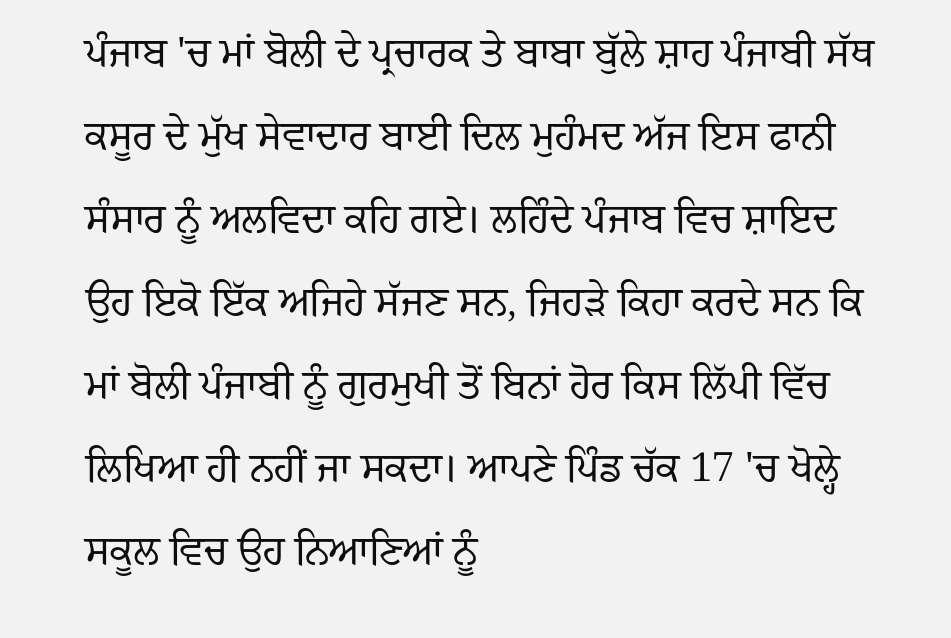ਪੰਜਾਬ 'ਚ ਮਾਂ ਬੋਲੀ ਦੇ ਪ੍ਰਚਾਰਕ ਤੇ ਬਾਬਾ ਬੁੱਲੇ ਸ਼ਾਹ ਪੰਜਾਬੀ ਸੱਥ ਕਸੂਰ ਦੇ ਮੁੱਖ ਸੇਵਾਦਾਰ ਬਾਈ ਦਿਲ ਮੁਹੰਮਦ ਅੱਜ ਇਸ ਫਾਨੀ ਸੰਸਾਰ ਨੂੰ ਅਲਵਿਦਾ ਕਹਿ ਗਏ। ਲਹਿੰਦੇ ਪੰਜਾਬ ਵਿਚ ਸ਼ਾਇਦ ਉਹ ਇਕੋ ਇੱਕ ਅਜਿਹੇ ਸੱਜਣ ਸਨ, ਜਿਹੜੇ ਕਿਹਾ ਕਰਦੇ ਸਨ ਕਿ ਮਾਂ ਬੋਲੀ ਪੰਜਾਬੀ ਨੂੰ ਗੁਰਮੁਖੀ ਤੋਂ ਬਿਨਾਂ ਹੋਰ ਕਿਸ ਲਿੱਪੀ ਵਿੱਚ ਲਿਖਿਆ ਹੀ ਨਹੀਂ ਜਾ ਸਕਦਾ। ਆਪਣੇ ਪਿੰਡ ਚੱਕ 17 'ਚ ਖੋਲ੍ਹੇ ਸਕੂਲ ਵਿਚ ਉਹ ਨਿਆਣਿਆਂ ਨੂੰ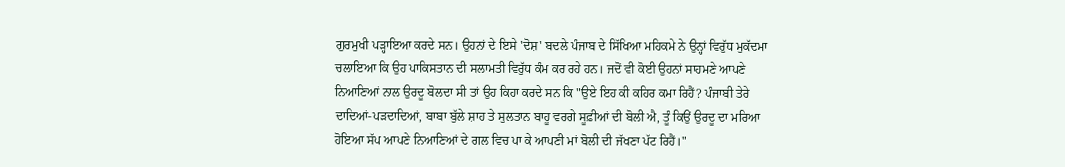ਗੁਰਮੁਖੀ ਪੜ੍ਹਾਇਆ ਕਰਦੇ ਸਨ। ਉਹਨਾਂ ਦੇ ਇਸੇ 'ਦੋਸ਼' ਬਦਲੇ ਪੰਜਾਬ ਦੇ ਸਿੱਖਿਆ ਮਹਿਕਮੇ ਨੇ ਉਨ੍ਹਾਂ ਵਿਰੁੱਧ ਮੁਕੱਦਮਾ ਚਲਾਇਆ ਕਿ ਉਹ ਪਾਕਿਸਤਾਨ ਦੀ ਸਲਾਮਤੀ ਵਿਰੁੱਧ ਕੰਮ ਕਰ ਰਹੇ ਹਨ। ਜਦੋਂ ਵੀ ਕੋਈ ਉਹਨਾਂ ਸਾਹਮਣੇ ਆਪਣੇ ਨਿਆਣਿਆਂ ਨਾਲ ਉਰਦੂ ਬੋਲਦਾ ਸੀ ਤਾਂ ਉਹ ਕਿਹਾ ਕਰਦੇ ਸਨ ਕਿ "ਉਏ ਇਹ ਕੀ ਕਹਿਰ ਕਮਾ ਰਿਹੈਂ? ਪੰਜਾਬੀ ਤੇਰੇ ਦਾਦਿਆਂ-ਪੜਦਾਦਿਆਂ, ਬਾਬਾ ਬੁੱਲੇ ਸ਼ਾਹ ਤੇ ਸੁਲਤਾਨ ਬਾਹੂ ਵਰਗੇ ਸੂਫ਼ੀਆਂ ਦੀ ਬੋਲੀ ਐ, ਤੂੰ ਕਿਉਂ ਉਰਦੂ ਦਾ ਮਰਿਆ ਹੋਇਆ ਸੱਪ ਆਪਣੇ ਨਿਆਣਿਆਂ ਦੇ ਗਲ ਵਿਚ ਪਾ ਕੇ ਆਪਣੀ ਮਾਂ ਬੋਲੀ ਦੀ ਜੱਖਣਾ ਪੱਟ ਰਿਹੈਂ।"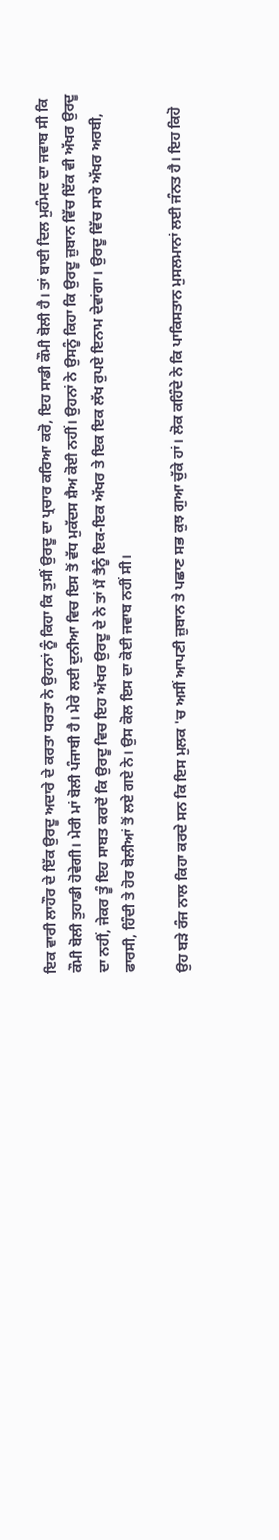ਇਕ ਵਾਰੀ ਲਾਹੌਰ ਦੇ ਇੱਕ ਉਰਦੂ ਅਦਾਰੇ ਦੇ ਕਰਤਾ ਧਰਤਾ ਨੇ ਉਹਨਾਂ ਨੂੰ ਕਿਹਾ ਕਿ ਤੁਸੀਂ ਉਰਦੂ ਦਾ ਪ੍ਰਚਾਰ ਕਰਿਆ ਕਰੋ, ਇਹ ਸਾਡੀ ਕੌਮੀ ਬੋਲੀ ਹੈ। ਤਾਂ ਬਾਈ ਦਿਲ ਮੁਹੰਮਦ ਦਾ ਜਵਾਬ ਸੀ ਕਿ ਕੌਮੀ ਬੋਲੀ ਤੁਹਾਡੀ ਹੋਵੇਗੀ। ਮੇਰੀ ਮਾਂ ਬੋਲੀ ਪੰਜਾਬੀ ਹੈ। ਮੇਰੇ ਲਈ ਦੁਨੀਆ ਵਿਚ ਇਸ ਤੋਂ ਵੱਧ ਮੁਕੱਦਸ ਸ਼ੈਅ ਕੋਈ ਨਹੀਂ। ਉਹਨਾਂ ਨੇ ਉਸਨੂੰ ਕਿਹਾ ਕਿ ਉਰਦੂ ਜ਼ੁਬਾਨ ਵਿੱਚ ਇੱਕ ਵੀ ਅੱਖਰ ਉਰਦੂ ਦਾ ਨਹੀਂ, ਜੇਕਰ ਤੂੰ ਇਹ ਸਾਬਤ ਕਰਦੇਂ ਕਿ ਉਰਦੂ ਵਿਚ ਇਹ ਅੱਖਰ ਉਰਦੂ ਦੇ ਨੇ ਤਾਂ ਮੈਂ ਤੈਨੂੰ ਇਕ-ਇਕ ਅੱਖਰ ਤੇ ਇਕ ਇਕ ਲੱਖ ਰੁਪਏ ਇਨਾਮ ਦੇਵਾਂਗਾ। ਉਰਦੂ ਵਿੱਚ ਸਾਰੇ ਅੱਖਰ ਅਰਬੀ, ਫਾਰਸੀ, ਹਿੰਦੀ ਤੇ ਹੋਰ ਬੋਲੀਆਂ ਤੋਂ ਲਏ ਗਏ ਨੇ। ਉਸ ਕੋਲ ਇਸ ਦਾ ਕੋਈ ਜਵਾਬ ਨਹੀਂ ਸੀ।

ਉਹ ਬੜੇ ਰੰਜ ਨਾਲ ਕਿਹਾ ਕਰਦੇ ਸਨ ਕਿ ਇਸ ਮੁਲਕ 'ਚ ਅਸੀਂ ਆਪਣੀ ਜ਼ੁਬਾਨ ਤੇ ਪਛਾਣ ਸਭ ਕੁਝ ਗੁਆ ਚੁੱਕੇ ਹਾਂ। ਲੋਕ ਕਹਿੰਦੇ ਨੇ ਕਿ ਪਾਕਿਸਤਾਨ ਮੁਸਲਮਾਨਾਂ ਲਈ ਜੰਨਤ ਹੈ। ਇਹ ਕਿਹੋ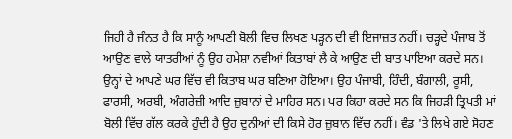ਜਿਹੀ ਹੈ ਜੰਨਤ ਹੈ ਕਿ ਸਾਨੂੰ ਆਪਣੀ ਬੋਲੀ ਵਿਚ ਲਿਖਣ ਪੜ੍ਹਨ ਦੀ ਵੀ ਇਜਾਜ਼ਤ ਨਹੀਂ। ਚੜ੍ਹਦੇ ਪੰਜਾਬ ਤੋਂ ਆਉਣ ਵਾਲੇ ਯਾਤਰੀਆਂ ਨੂੰ ਉਹ ਹਮੇਸ਼ਾ ਨਵੀਆਂ ਕਿਤਾਬਾਂ ਲੈ ਕੇ ਆਉਣ ਦੀ ਬਾਤ ਪਾਇਆ ਕਰਦੇ ਸਨ। ਉਨ੍ਹਾਂ ਦੇ ਆਪਣੇ ਘਰ ਵਿੱਚ ਵੀ ਕਿਤਾਬ ਘਰ ਬਣਿਆ ਹੋਇਆ। ਉਹ ਪੰਜਾਬੀ, ਹਿੰਦੀ, ਬੰਗਾਲੀ, ਰੂਸੀ, ਫਾਰਸੀ, ਅਰਬੀ, ਅੰਗਰੇਜ਼ੀ ਆਦਿ ਜ਼ੁਬਾਨਾਂ ਦੇ ਮਾਹਿਰ ਸਨ। ਪਰ ਕਿਹਾ ਕਰਦੇ ਸਨ ਕਿ ਜਿਹੜੀ ਤ੍ਰਿਪਤੀ ਮਾਂ ਬੋਲੀ ਵਿੱਚ ਗੱਲ ਕਰਕੇ ਹੁੰਦੀ ਹੈ ਉਹ ਦੁਨੀਆਂ ਦੀ ਕਿਸੇ ਹੋਰ ਜ਼ੁਬਾਨ ਵਿੱਚ ਨਹੀਂ। ਵੰਡ 'ਤੇ ਲਿਖੇ ਗਏ ਸੋਹਣ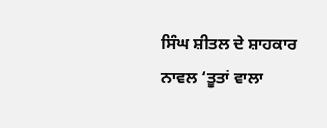ਸਿੰਘ ਸ਼ੀਤਲ ਦੇ ਸ਼ਾਹਕਾਰ ਨਾਵਲ ‘ਤੂਤਾਂ ਵਾਲਾ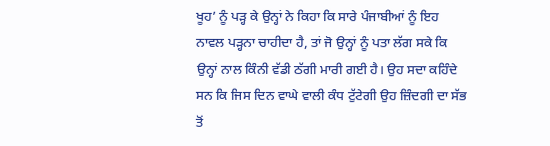ਖੂਹ’ ਨੂੰ ਪੜ੍ਹ ਕੇ ਉਨ੍ਹਾਂ ਨੇ ਕਿਹਾ ਕਿ ਸਾਰੇ ਪੰਜਾਬੀਆਂ ਨੂੰ ਇਹ ਨਾਵਲ ਪੜ੍ਹਨਾ ਚਾਹੀਦਾ ਹੈ, ਤਾਂ ਜੋ ਉਨ੍ਹਾਂ ਨੂੰ ਪਤਾ ਲੱਗ ਸਕੇ ਕਿ ਉਨ੍ਹਾਂ ਨਾਲ ਕਿੰਨੀ ਵੱਡੀ ਠੱਗੀ ਮਾਰੀ ਗਈ ਹੈ। ਉਹ ਸਦਾ ਕਹਿੰਦੇ ਸਨ ਕਿ ਜਿਸ ਦਿਨ ਵਾਘੇ ਵਾਲੀ ਕੰਧ ਟੁੱਟੇਗੀ ਉਹ ਜ਼ਿੰਦਗੀ ਦਾ ਸੱਭ ਤੋਂ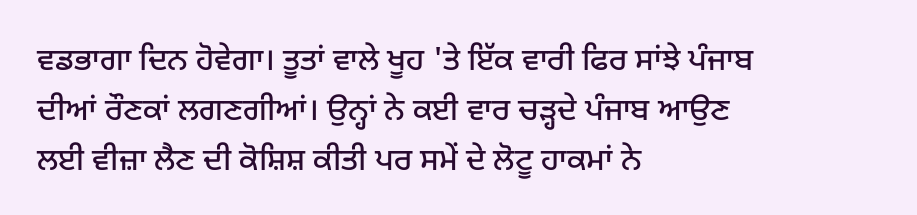ਵਡਭਾਗਾ ਦਿਨ ਹੋਵੇਗਾ। ਤੂਤਾਂ ਵਾਲੇ ਖੂਹ 'ਤੇ ਇੱਕ ਵਾਰੀ ਫਿਰ ਸਾਂਝੇ ਪੰਜਾਬ ਦੀਆਂ ਰੌਣਕਾਂ ਲਗਣਗੀਆਂ। ਉਨ੍ਹਾਂ ਨੇ ਕਈ ਵਾਰ ਚੜ੍ਹਦੇ ਪੰਜਾਬ ਆਉਣ ਲਈ ਵੀਜ਼ਾ ਲੈਣ ਦੀ ਕੋਸ਼ਿਸ਼ ਕੀਤੀ ਪਰ ਸਮੇਂ ਦੇ ਲੋਟੂ ਹਾਕਮਾਂ ਨੇ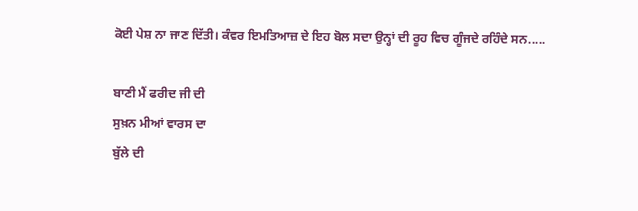ਕੋਈ ਪੇਸ਼ ਨਾ ਜਾਣ ਦਿੱਤੀ। ਕੰਵਰ ਇਮਤਿਆਜ਼ ਦੇ ਇਹ ਬੋਲ ਸਦਾ ਉਨ੍ਹਾਂ ਦੀ ਰੂਹ ਵਿਚ ਗੂੰਜਦੇ ਰਹਿੰਦੇ ਸਨ.....

ਬਾਣੀ ਮੈਂ ਫਰੀਦ ਜੀ ਦੀ
ਸੁਖ਼ਨ ਮੀਆਂ ਵਾਰਸ ਦਾ
ਬੁੱਲੇ ਦੀ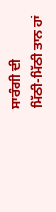ਸਾਰੰਗੀ ਦੀ
ਮਿੱਠੀ-ਮਿੱਠੀ ਤਾਨ ਹਾਂ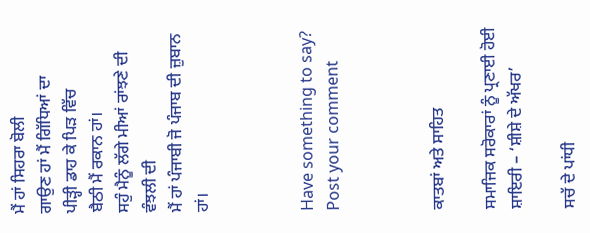ਮੈਂ ਹਾਂ ਸਿਹਰਾ ਬੋਲੀ
ਗਾਉਣ ਹਾਂ ਮੈਂ ਗਿੱਧਿਆਂ ਦਾ
ਪੀੜ੍ਹੀ ਡਾਹ ਕੇ ਪਿੜ ਵਿੱਚ
ਬੈਠੀ ਮੈਂ ਰਕਾਨ ਹਾਂ।
ਸਹੁੰ ਮੈਨੂੰ ਲੱਗੇ ਮੀਆਂ ਰਾਂਝਣੇ ਦੀ ਵੰਝਲੀ ਦੀ
ਮੈਂ ਹਾਂ ਪੰਜਾਬੀ ਜੋ ਪੰਜਾਬ ਦੀ ਜ਼ੁਬਾਨ ਹਾਂ।



Have something to say? Post your comment



ਕਾਤਬਾਂ ਅਤੇ ਸਾਹਿਤ

ਸਮਾਜਿਕ ਸਰੋਕਾਰਾਂ ਨੂੰ ਪ੍ਰਣਾਈ ਹੋਈ ਸ਼ਾਇਰੀ – ‘ਸ਼ੀਸ਼ੇ ਦੇ ਅੱਖਰ’

ਸਚੱ ਦੇ ਪਾਂਧੀ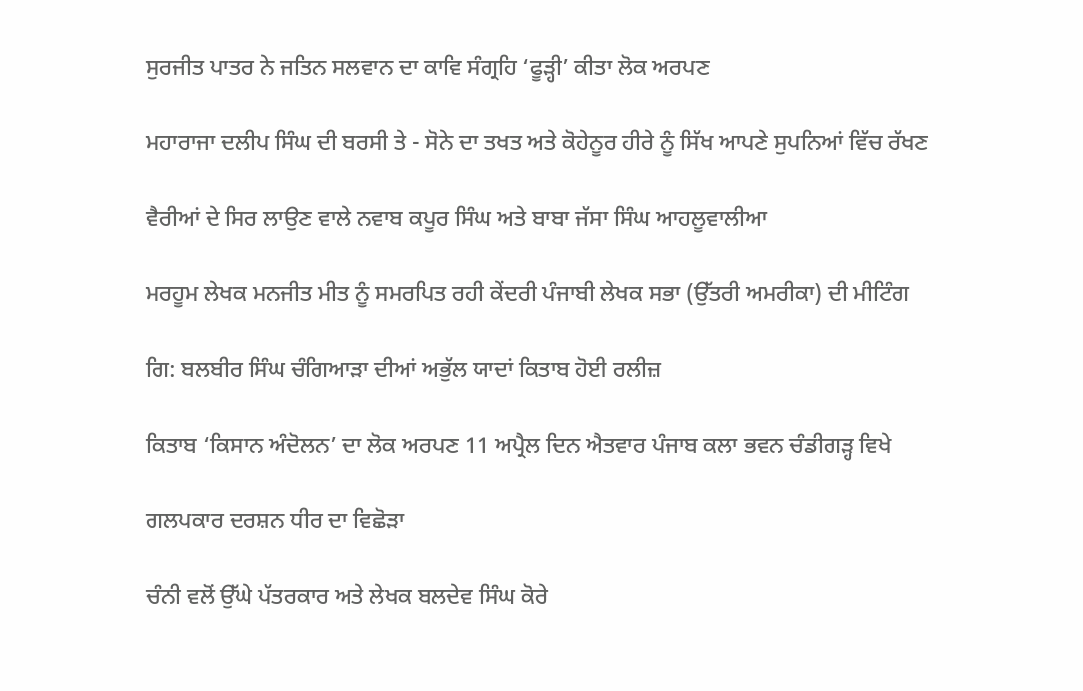ਸੁਰਜੀਤ ਪਾਤਰ ਨੇ ਜਤਿਨ ਸਲਵਾਨ ਦਾ ਕਾਵਿ ਸੰਗ੍ਰਹਿ ‘ਫੂੜ੍ਹੀ’ ਕੀਤਾ ਲੋਕ ਅਰਪਣ

ਮਹਾਰਾਜਾ ਦਲੀਪ ਸਿੰਘ ਦੀ ਬਰਸੀ ਤੇ - ਸੋਨੇ ਦਾ ਤਖਤ ਅਤੇ ਕੋਹੇਨੂਰ ਹੀਰੇ ਨੂੰ ਸਿੱਖ ਆਪਣੇ ਸੁਪਨਿਆਂ ਵਿੱਚ ਰੱਖਣ

ਵੈਰੀਆਂ ਦੇ ਸਿਰ ਲਾਉਣ ਵਾਲੇ ਨਵਾਬ ਕਪੂਰ ਸਿੰਘ ਅਤੇ ਬਾਬਾ ਜੱਸਾ ਸਿੰਘ ਆਹਲੂਵਾਲੀਆ

ਮਰਹੂਮ ਲੇਖਕ ਮਨਜੀਤ ਮੀਤ ਨੂੰ ਸਮਰਪਿਤ ਰਹੀ ਕੇਂਦਰੀ ਪੰਜਾਬੀ ਲੇਖਕ ਸਭਾ (ਉੱਤਰੀ ਅਮਰੀਕਾ) ਦੀ ਮੀਟਿੰਗ

ਗਿ: ਬਲਬੀਰ ਸਿੰਘ ਚੰਗਿਆੜਾ ਦੀਆਂ ਅਭੁੱਲ ਯਾਦਾਂ ਕਿਤਾਬ ਹੋਈ ਰਲੀਜ਼

ਕਿਤਾਬ ‘ਕਿਸਾਨ ਅੰਦੋਲਨ’ ਦਾ ਲੋਕ ਅਰਪਣ 11 ਅਪ੍ਰੈਲ ਦਿਨ ਐਤਵਾਰ ਪੰਜਾਬ ਕਲਾ ਭਵਨ ਚੰਡੀਗੜ੍ਹ ਵਿਖੇ

ਗਲਪਕਾਰ ਦਰਸ਼ਨ ਧੀਰ ਦਾ ਵਿਛੋੜਾ

ਚੰਨੀ ਵਲੋਂ ਉੱਘੇ ਪੱਤਰਕਾਰ ਅਤੇ ਲੇਖਕ ਬਲਦੇਵ ਸਿੰਘ ਕੋਰੇ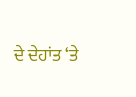ਦੇ ਦੇਹਾਂਤ ‘ਤੇ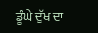ਡੂੰਘੇ ਦੁੱਖ ਦਾ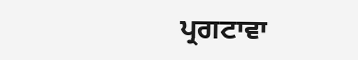ਪ੍ਰਗਟਾਵਾ